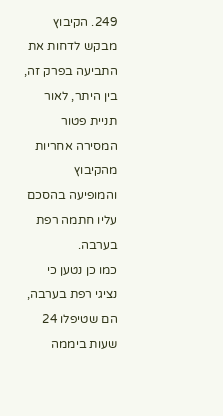249. הקיבוץ מבקש לדחות את התביעה בפרק זה, בין היתר, לאור תניית פטור המסירה אחריות מהקיבוץ והמופיעה בהסכם עליו חתמה רפת בערבה.
כמו כן נטען כי נציגי רפת בערבה, הם שטיפלו 24 שעות ביממה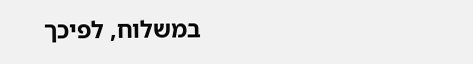במשלוח, לפיכך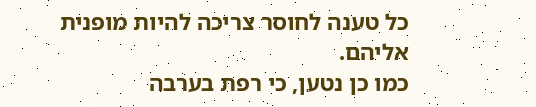כל טענה לחוסר צריכה להיות מופנית אליהם.
כמו כן נטען, כי רפת בערבה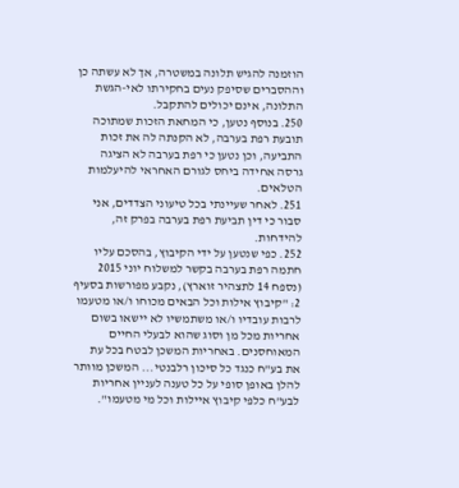הוזמנה להגיש תלונה במשטרה, אך לא עשתה כן וההסברים שסיפק נעים בחקירתו לאי-הגשת התלונה, אינם יכולים להתקבל.
250. בנוסף נטען, כי המחאת הזכות שמתוכה תובעת רפת בערבה, לא הקנתה לה את זכות התביעה, וכן נטען כי רפת בערבה לא הציגה גרסה אחידה ביחס לגורם האחראי להיעלמות הטלאים.
251. לאחר שעיינתי בכל טיעוני הצדדים, אני סבור כי דין תביעת רפת בערבה בפרק זה, להידחות.
252. כפי שנטען על ידי הקיבוץ, בהסכם עליו חתמה רפת בערבה בקשר למשלוח יוני 2015 (נספח 14 לתצהיר זוארץ), נקבע מפורשות בסעיף 2: "קיבוץ אילות וכל הבאים מכוחו ו/או מטעמו לרבות עובדיו ו/או משתמשיו לא יישאו בשום אחריות מכל מן וסוג שהוא לבעלי החיים המאוחסנים. באחריות המשכן לבטח בכל עת את בע"ח כנגד כל סיכון רלבנטי... המשכן מוותר להלן באופן סופי על כל טענה לעניין אחריות לבע"ח כלפי קיבוץ איילות וכל מי מטעמו".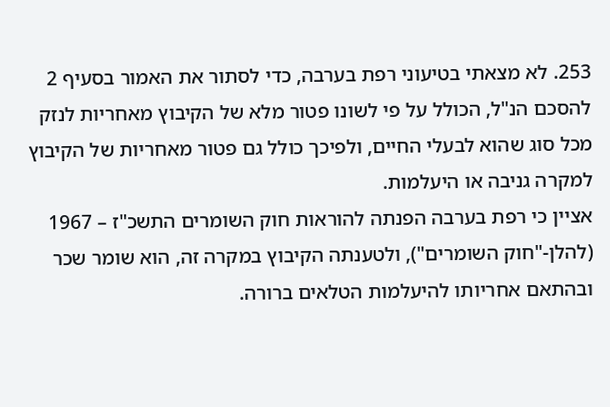253. לא מצאתי בטיעוני רפת בערבה, כדי לסתור את האמור בסעיף 2 להסכם הנ"ל, הכולל על פי לשונו פטור מלא של הקיבוץ מאחריות לנזק מכל סוג שהוא לבעלי החיים, ולפיכך כולל גם פטור מאחריות של הקיבוץ למקרה גניבה או היעלמות.
אציין כי רפת בערבה הפנתה להוראות חוק השומרים התשכ"ז – 1967 (להלן-"חוק השומרים"), ולטענתה הקיבוץ במקרה זה, הוא שומר שכר ובהתאם אחריותו להיעלמות הטלאים ברורה.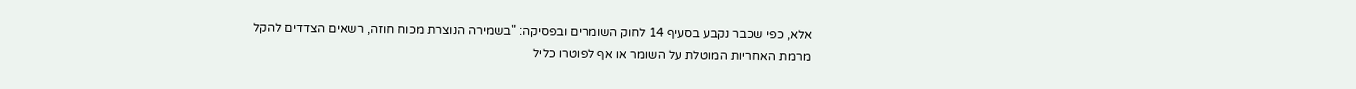אלא, כפי שכבר נקבע בסעיף 14 לחוק השומרים ובפסיקה: "בשמירה הנוצרת מכוח חוזה, רשאים הצדדים להקל מרמת האחריות המוטלת על השומר או אף לפוטרו כליל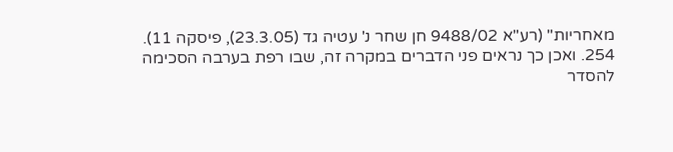מאחריות" (רע"א 9488/02 חן שחר נ' עטיה גד (23.3.05), פיסקה 11).
254. ואכן כך נראים פני הדברים במקרה זה, שבו רפת בערבה הסכימה להסדר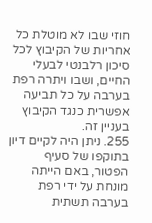חוזי שבו לא מוטלת כל אחריות של הקיבוץ לכל סיכון רלבנטי לבעלי החיים, ושבו ויתרה רפת בערבה על כל תביעה אפשרית כנגד הקיבוץ בעניין זה.
255. ניתן היה לקיים דיון בתוקפו של סעיף הפטור, באם הייתה מונחת על ידי רפת בערבה תשתית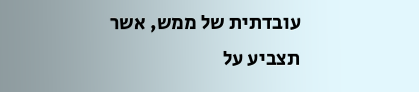עובדתית של ממש, אשר תצביע על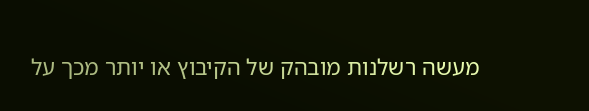מעשה רשלנות מובהק של הקיבוץ או יותר מכך על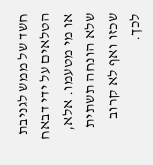חשד של ממש לגניבת הטלאים על ידי דבאח או מי מטעמו. אלא, שלא הונחה תשתית שכזו ואף לא קרוב לכך.